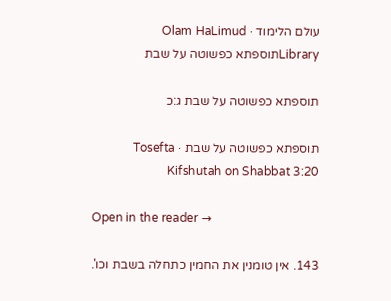עולם הלימוד · Olam HaLimud
Libraryתוספתא כפשוטה על שבת

תוספתא כפשוטה על שבת ג:כ

תוספתא כפשוטה על שבת · Tosefta Kifshutah on Shabbat 3:20

Open in the reader →

143. אין טומנין את החמין כתחלה בשבת וכו'.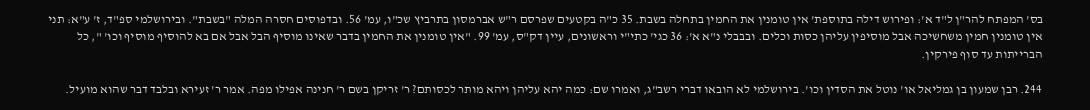בס' המפתח להר"ן ל"ד א': ופירוש דילה בתוספת' אין טומנין את החמין בתחלה בשבת. 35 כ"ה בקטעים שפרסם ר"ש אברמסון בתרביץ שכ"ו, עמ' 56. ובדפוסים חסרה המלה "בשבת". ובירושלמי ספ"ד, ז' ע"א: תני אין טומנין חמין משחשיכה אבל מוסיפין עליהן כסות וכלים. ובבבלי נ"א א': 36 כגי' כתי"י וראשונים, עיין דק"ס, עמ' 99. "אין טומנין את החמין בדבר שאינו מוסיף הבל אבל אם בא להוסיף מוסיף וכו' ", כל הברייתות עד סוף פירקין.

244. רבן שמעון בן גמליאל או' נוטל את הסדין וכו'. בירושלמי לא הובאו דברי רשב"ג, ואמרו שם: כמה יהא עליהן ויהא מותר לכסותם? ר' זריקן בשם ר' חנינה אפילו מפה. אמר ר' זעירא ובלבד דבר שהוא מועיל.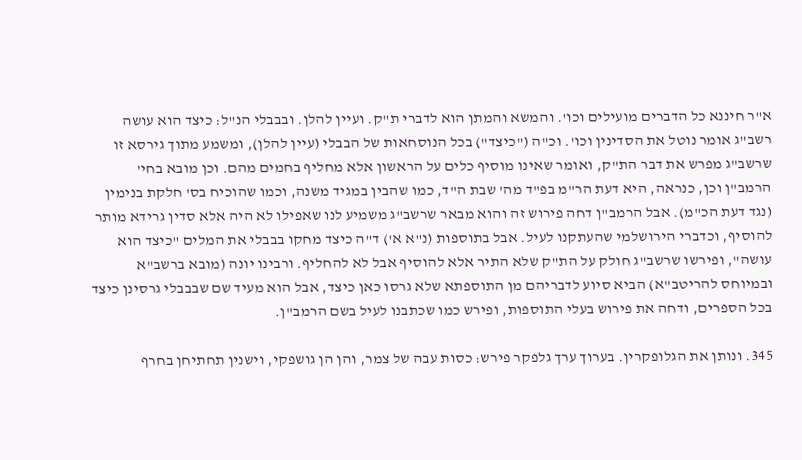א"ר חיננא כל הדברים מועילים וכו'. והמשא והמתן הוא לדברי ת"ק. ועיין להלן. ובבבלי הנ"ל: כיצד הוא עושה רשב"ג אומר נוטל את הסדינין וכו'. וכ"ה ("כיצד") בכל הנוסחאות של הבבלי (עיין להלן), ומשמע מתוך גירסא זו שרשב"ג מפרש את דבר הת"ק, ואומר שאינו מוסיף כלים על הראשון אלא מחליף בחמים מהם. וכן מובא בחי' הרמב"ן וכן, כנראה, היא דעת הר"מ בפ"ד מה' שבת ה"ד, כמו שהבין במגיד משנה, וכמו שהוכיח בס' חלקת בנימין (נגד דעת הכ"מ). אבל הרמב"ן דחה פירוש זה והוא מבאר שרשב"ג משמיע לנו שאפילו לא היה אלא סדין גרידא מותר להוסיף, וכדברי הירושלמי שהעתקנו לעיל. אבל בתוספות (נ"א א') ד"ה כיצד מחקו בבבלי את המלים "כיצד הוא עושה", ופירשו שרשב"ג חולק על הת"ק שלא התיר אלא להוסיף אבל לא להחליף. ורבינו יונה (מובא ברשב"א ובמיוחס להריטב"א) הביא סיוע לדבריהם מן התוספתא שלא גרסו כאן כיצד, אבל הוא מעיד שם שבבבלי גרסינן כיצד בכל הספרים, ודחה את פירוש בעלי התוספות, ופירש כמו שכתבנו לעיל בשם הרמב"ן.

345. ונותן את הגלופקרין. בערוך ערך גלפקר פירש: כסות עבה של צמר, והן הן גושפקי, וישנין תחתיחן בחרף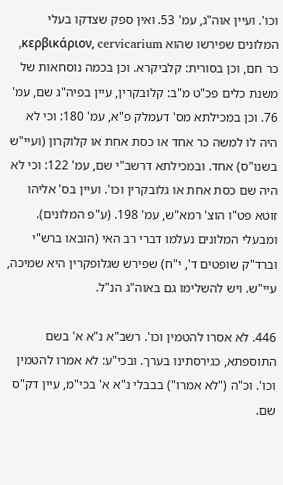וכו'. ועיין אוה"ג, עמ' 53. ואין ספק שצדקו בעלי המלונים שפירשו שהוא κερβικάριον, cervicarium, כר חם, וכן בסורית: קלביקרא. וכן בכמה נוסחאות של משנת כלים פכ"ט מ"ב: קלובקרין, עיין בפיה"ג שם, עמ' 76. וכן במכילתא מס' דעמלק פ"א, עמ' 180: וכי לא היה לו למשה כר אחד או כסת אחת או קלוקרון (ועיי"ש בשנו"ס) אחד. ובמכילתא דרשב"י שם, עמ' 122: וכי לא היה שם כסת אחת או גלובקרין וכו'. ועיין בס' אליהו זוטא פט"ו הוצ' רמא"ש, עמ' 198. (ע"פ המלונים). ומבעלי המלונים נעלמו דברי רב האי (הובאו ברש"י וברד"ק שופטים ד', י"ח) שפירש שגלופקרין היא שמיכה, עיי"ש. ויש להשלימו גם באוה"ג הנ"ל.

446. לא אסרו להטמין וכו'. רשב"א נ"א א' בשם התוספתא, כגירסתינו בערך. ובכי"ע: לא אמרו להטמין וכו'. וכ"ה ("לא אמרו") בבבלי נ"א א' בכי"מ, עיין דק"ס שם.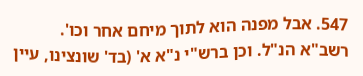547. אבל מפנה הוא לתוך מיחם אחר וכו'. רשב"א הנ"ל. וכן ברש"י נ"א א' (בד' שונצינו, עיין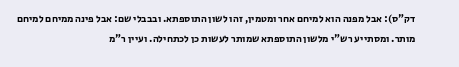דק"ס): אבל מפנה הוא למיחם אחר ומטמין, זהו לשון התוספתא. ובבבלי שם: אבל פינה ממיחם למיחם מותר. ומסתייע רש"י מלשון התוספתא שמותר לעשות כן לכתחילה. ועיין ר"מ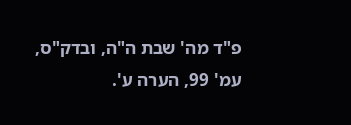פ"ד מה' שבת ה"ה, ובדק"ס, עמ' 99, הערה ע'.